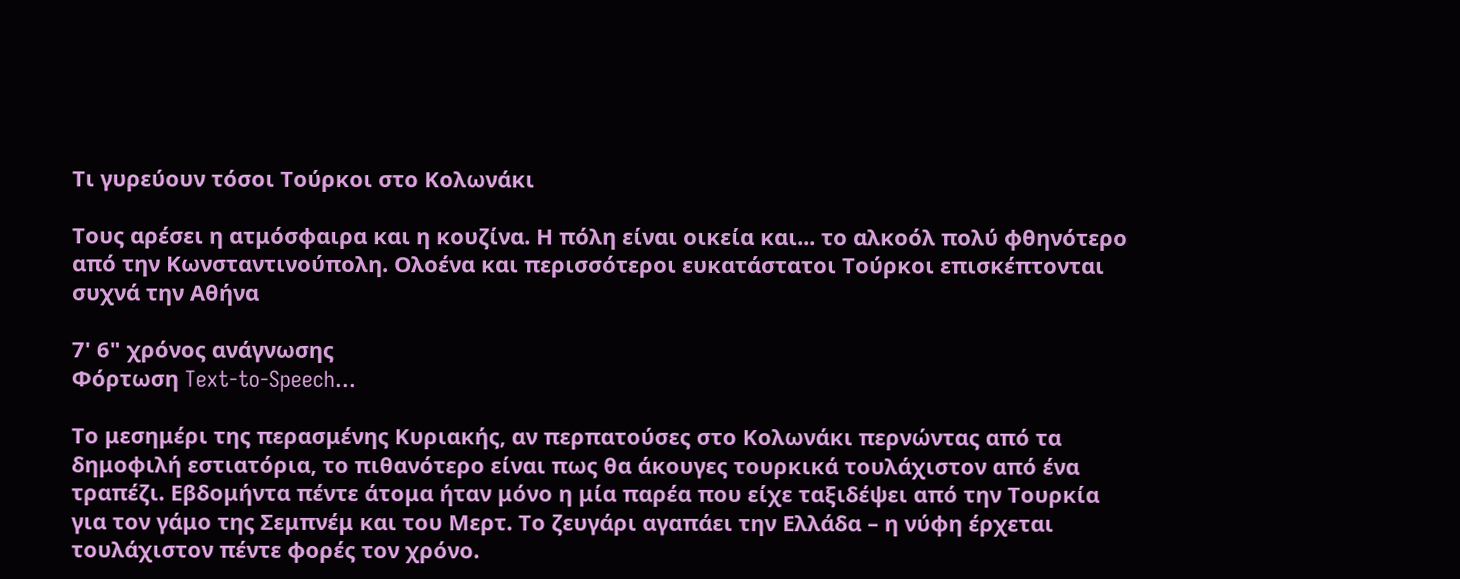Τι γυρεύουν τόσοι Τούρκοι στο Κολωνάκι

Τους αρέσει η ατμόσφαιρα και η κουζίνα. Η πόλη είναι οικεία και... το αλκοόλ πολύ φθηνότερο από την Κωνσταντινούπολη. Ολοένα και περισσότεροι ευκατάστατοι Τούρκοι επισκέπτονται συχνά την Αθήνα

7' 6" χρόνος ανάγνωσης
Φόρτωση Text-to-Speech...

Το μεσημέρι της περασμένης Κυριακής, αν περπατούσες στο Κολωνάκι περνώντας από τα δημοφιλή εστιατόρια, το πιθανότερο είναι πως θα άκουγες τουρκικά τουλάχιστον από ένα τραπέζι. Εβδομήντα πέντε άτομα ήταν μόνο η μία παρέα που είχε ταξιδέψει από την Τουρκία για τον γάμο της Σεμπνέμ και του Μερτ. Το ζευγάρι αγαπάει την Ελλάδα – η νύφη έρχεται τουλάχιστον πέντε φορές τον χρόνο.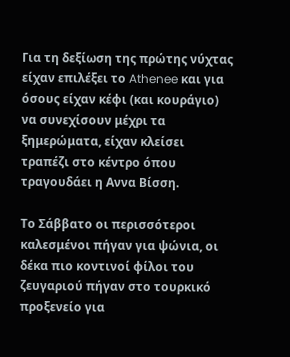Για τη δεξίωση της πρώτης νύχτας είχαν επιλέξει το Athenee και για όσους είχαν κέφι (και κουράγιο) να συνεχίσουν μέχρι τα ξημερώματα, είχαν κλείσει τραπέζι στο κέντρο όπου τραγουδάει η Αννα Βίσση.

Το Σάββατο οι περισσότεροι καλεσμένοι πήγαν για ψώνια, οι δέκα πιο κοντινοί φίλοι του ζευγαριού πήγαν στο τουρκικό προξενείο για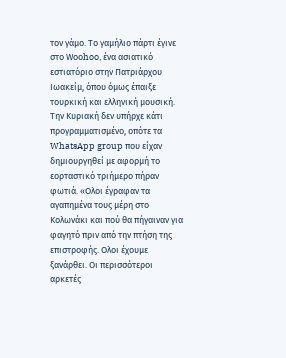τον γάμο. Το γαμήλιο πάρτι έγινε στο Woοhoo, ένα ασιατικό εστιατόριο στην Πατριάρχου Ιωακείμ, όπου όμως έπαιξε τουρκική και ελληνική μουσική. Την Κυριακή δεν υπήρχε κάτι προγραμματισμένο, οπότε τα WhatsApp group που είχαν δημιουργηθεί με αφορμή το εορταστικό τριήμερο πήραν φωτιά. «Ολοι έγραφαν τα αγαπημένα τους μέρη στο Κολωνάκι και πού θα πήγαιναν για φαγητό πριν από την πτήση της επιστροφής. Ολοι έχουμε ξανάρθει. Οι περισσότεροι αρκετές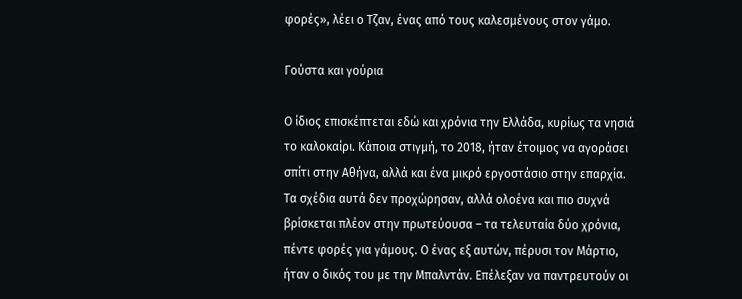φορές», λέει ο Τζαν, ένας από τους καλεσμένους στον γάμο.

Γούστα και γούρια

Ο ίδιος επισκέπτεται εδώ και χρόνια την Ελλάδα, κυρίως τα νησιά το καλοκαίρι. Κάποια στιγμή, το 2018, ήταν έτοιμος να αγοράσει σπίτι στην Αθήνα, αλλά και ένα μικρό εργοστάσιο στην επαρχία. Τα σχέδια αυτά δεν προχώρησαν, αλλά ολοένα και πιο συχνά βρίσκεται πλέον στην πρωτεύουσα – τα τελευταία δύο χρόνια, πέντε φορές για γάμους. Ο ένας εξ αυτών, πέρυσι τον Μάρτιο, ήταν ο δικός του με την Μπαλντάν. Επέλεξαν να παντρευτούν οι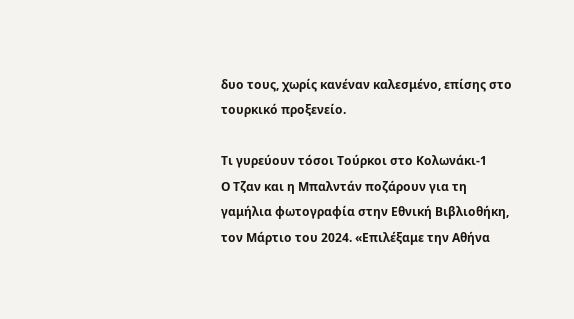δυο τους, χωρίς κανέναν καλεσμένο, επίσης στο τουρκικό προξενείο.

Τι γυρεύουν τόσοι Τούρκοι στο Κολωνάκι-1
Ο Τζαν και η Μπαλντάν ποζάρουν για τη γαμήλια φωτογραφία στην Εθνική Βιβλιοθήκη, τον Μάρτιο του 2024. «Επιλέξαμε την Αθήνα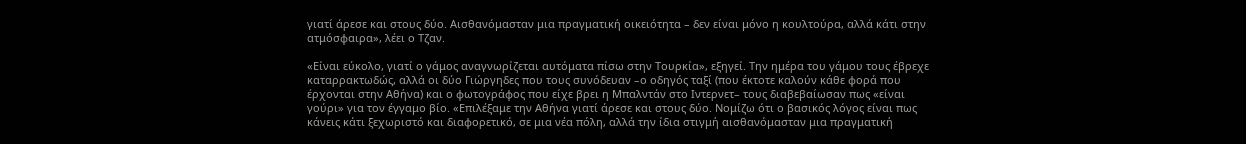γιατί άρεσε και στους δύο. Αισθανόμασταν μια πραγματική οικειότητα – δεν είναι μόνο η κουλτούρα, αλλά κάτι στην ατμόσφαιρα», λέει ο Τζαν.

«Είναι εύκολο, γιατί ο γάμος αναγνωρίζεται αυτόματα πίσω στην Τουρκία», εξηγεί. Την ημέρα του γάμου τους έβρεχε καταρρακτωδώς, αλλά οι δύο Γιώργηδες που τους συνόδευαν –ο οδηγός ταξί (που έκτοτε καλούν κάθε φορά που έρχονται στην Αθήνα) και ο φωτογράφος που είχε βρει η Μπαλντάν στο Ιντερνετ– τους διαβεβαίωσαν πως «είναι γούρι» για τον έγγαμο βίο. «Επιλέξαμε την Αθήνα γιατί άρεσε και στους δύο. Νομίζω ότι ο βασικός λόγος είναι πως κάνεις κάτι ξεχωριστό και διαφορετικό, σε μια νέα πόλη, αλλά την ίδια στιγμή αισθανόμασταν μια πραγματική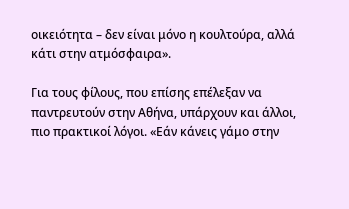οικειότητα – δεν είναι μόνο η κουλτούρα, αλλά κάτι στην ατμόσφαιρα».

Για τους φίλους, που επίσης επέλεξαν να παντρευτούν στην Αθήνα, υπάρχουν και άλλοι, πιο πρακτικοί λόγοι. «Εάν κάνεις γάμο στην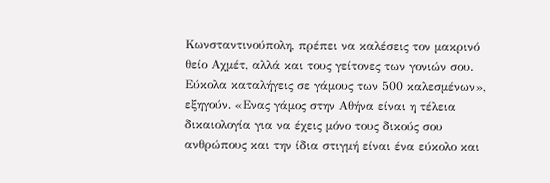Κωνσταντινούπολη, πρέπει να καλέσεις τον μακρινό θείο Αχμέτ, αλλά και τους γείτονες των γονιών σου. Εύκολα καταλήγεις σε γάμους των 500 καλεσμένων», εξηγούν. «Ενας γάμος στην Αθήνα είναι η τέλεια δικαιολογία για να έχεις μόνο τους δικούς σου ανθρώπους και την ίδια στιγμή είναι ένα εύκολο και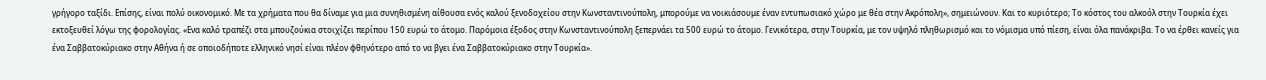γρήγορο ταξίδι. Επίσης, είναι πολύ οικονομικό. Με τα χρήματα που θα δίναμε για μια συνηθισμένη αίθουσα ενός καλού ξενοδοχείου στην Κωνσταντινούπολη, μπορούμε να νοικιάσουμε έναν εντυπωσιακό χώρο με θέα στην Ακρόπολη», σημειώνουν. Και το κυριότερο; Το κόστος του αλκοόλ στην Τουρκία έχει εκτοξευθεί λόγω της φορολογίας. «Ενα καλό τραπέζι στα μπουζούκια στοιχίζει περίπου 150 ευρώ το άτομο. Παρόμοια έξοδος στην Κωνσταντινούπολη ξεπερνάει τα 500 ευρώ το άτομο. Γενικότερα, στην Τουρκία, με τον υψηλό πληθωρισμό και το νόμισμα υπό πίεση, είναι όλα πανάκριβα. Το να έρθει κανείς για ένα Σαββατοκύριακο στην Αθήνα ή σε οποιοδήποτε ελληνικό νησί είναι πλέον φθηνότερο από το να βγει ένα Σαββατοκύριακο στην Τουρκία».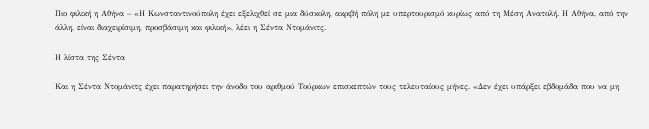Πιο φιλική η Αθήνα – «Η Κωνσταντινούπολη έχει εξελιχθεί σε μια δύσκολη, ακριβή πόλη με υπερτουρισμό κυρίως από τη Μέση Ανατολή. Η Αθήνα, από την άλλη, είναι διαχειρίσιμη, προσβάσιμη και φιλική», λέει η Σέντα Ντομάνιτς.

Η λίστα της Σέντα

Και η Σέντα Ντομάνιτς έχει παρατηρήσει την άνοδο του αριθμού Τούρκων επισκεπτών τους τελευταίους μήνες. «Δεν έχει υπάρξει εβδομάδα που να μη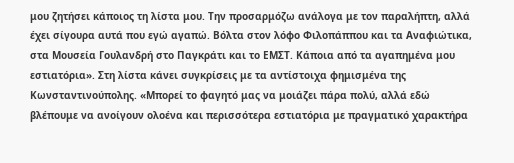μου ζητήσει κάποιος τη λίστα μου. Την προσαρμόζω ανάλογα με τον παραλήπτη, αλλά έχει σίγουρα αυτά που εγώ αγαπώ. Βόλτα στον λόφο Φιλοπάππου και τα Αναφιώτικα, στα Μουσεία Γουλανδρή στο Παγκράτι και το ΕΜΣΤ. Κάποια από τα αγαπημένα μου εστιατόρια». Στη λίστα κάνει συγκρίσεις με τα αντίστοιχα φημισμένα της Κωνσταντινούπολης. «Μπορεί το φαγητό μας να μοιάζει πάρα πολύ, αλλά εδώ βλέπουμε να ανοίγουν ολοένα και περισσότερα εστιατόρια με πραγματικό χαρακτήρα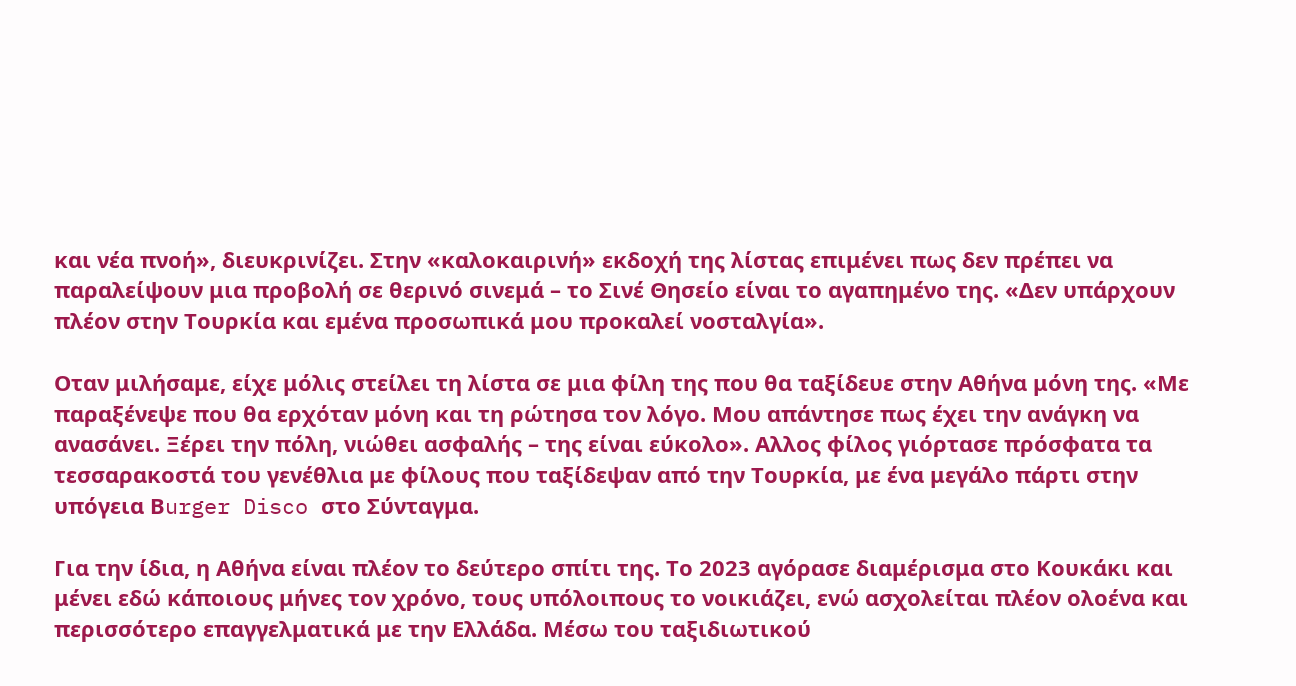και νέα πνοή», διευκρινίζει. Στην «καλοκαιρινή» εκδοχή της λίστας επιμένει πως δεν πρέπει να παραλείψουν μια προβολή σε θερινό σινεμά – το Σινέ Θησείο είναι το αγαπημένο της. «Δεν υπάρχουν πλέον στην Τουρκία και εμένα προσωπικά μου προκαλεί νοσταλγία».

Οταν μιλήσαμε, είχε μόλις στείλει τη λίστα σε μια φίλη της που θα ταξίδευε στην Αθήνα μόνη της. «Με παραξένεψε που θα ερχόταν μόνη και τη ρώτησα τον λόγο. Μου απάντησε πως έχει την ανάγκη να ανασάνει. Ξέρει την πόλη, νιώθει ασφαλής – της είναι εύκολο». Aλλος φίλος γιόρτασε πρόσφατα τα τεσσαρακοστά του γενέθλια με φίλους που ταξίδεψαν από την Τουρκία, με ένα μεγάλο πάρτι στην υπόγεια Βurger Disco στο Σύνταγμα.

Για την ίδια, η Αθήνα είναι πλέον το δεύτερο σπίτι της. Το 2023 αγόρασε διαμέρισμα στο Κουκάκι και μένει εδώ κάποιους μήνες τον χρόνο, τους υπόλοιπους το νοικιάζει, ενώ ασχολείται πλέον ολοένα και περισσότερο επαγγελματικά με την Ελλάδα. Μέσω του ταξιδιωτικού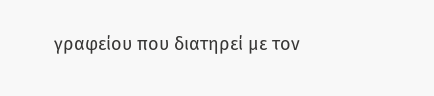γραφείου που διατηρεί με τον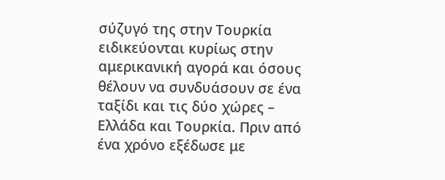σύζυγό της στην Τουρκία ειδικεύονται κυρίως στην αμερικανική αγορά και όσους θέλουν να συνδυάσουν σε ένα ταξίδι και τις δύο χώρες – Ελλάδα και Τουρκία. Πριν από ένα χρόνο εξέδωσε με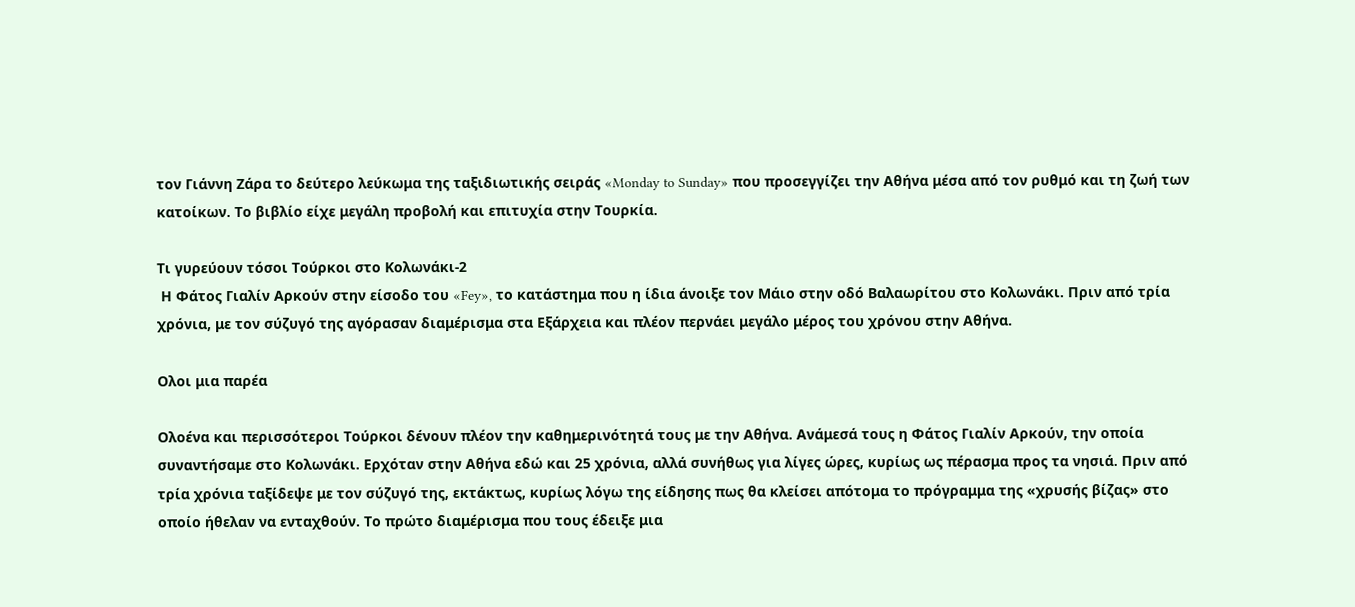τον Γιάννη Ζάρα το δεύτερο λεύκωμα της ταξιδιωτικής σειράς «Monday to Sunday» που προσεγγίζει την Αθήνα μέσα από τον ρυθμό και τη ζωή των κατοίκων. Το βιβλίο είχε μεγάλη προβολή και επιτυχία στην Τουρκία.

Τι γυρεύουν τόσοι Τούρκοι στο Κολωνάκι-2
 Η Φάτος Γιαλίν Αρκούν στην είσοδο του «Fey», το κατάστημα που η ίδια άνοιξε τον Μάιο στην οδό Βαλαωρίτου στο Κολωνάκι. Πριν από τρία χρόνια, με τον σύζυγό της αγόρασαν διαμέρισμα στα Εξάρχεια και πλέον περνάει μεγάλο μέρος του χρόνου στην Αθήνα.

Ολοι μια παρέα

Ολοένα και περισσότεροι Τούρκοι δένουν πλέον την καθημερινότητά τους με την Αθήνα. Ανάμεσά τους η Φάτος Γιαλίν Αρκούν, την οποία συναντήσαμε στο Κολωνάκι. Ερχόταν στην Αθήνα εδώ και 25 χρόνια, αλλά συνήθως για λίγες ώρες, κυρίως ως πέρασμα προς τα νησιά. Πριν από τρία χρόνια ταξίδεψε με τον σύζυγό της, εκτάκτως, κυρίως λόγω της είδησης πως θα κλείσει απότομα το πρόγραμμα της «χρυσής βίζας» στο οποίο ήθελαν να ενταχθούν. Το πρώτο διαμέρισμα που τους έδειξε μια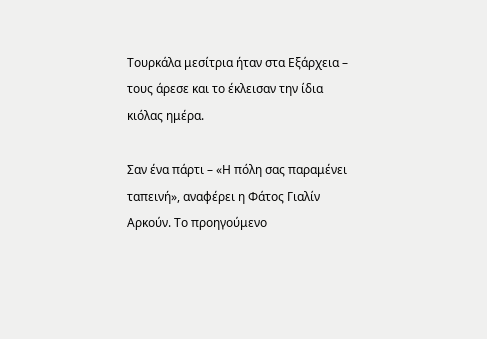Τουρκάλα μεσίτρια ήταν στα Εξάρχεια – τους άρεσε και το έκλεισαν την ίδια κιόλας ημέρα.

Σαν ένα πάρτι – «Η πόλη σας παραμένει ταπεινή», αναφέρει η Φάτος Γιαλίν Αρκούν. Το προηγούμενο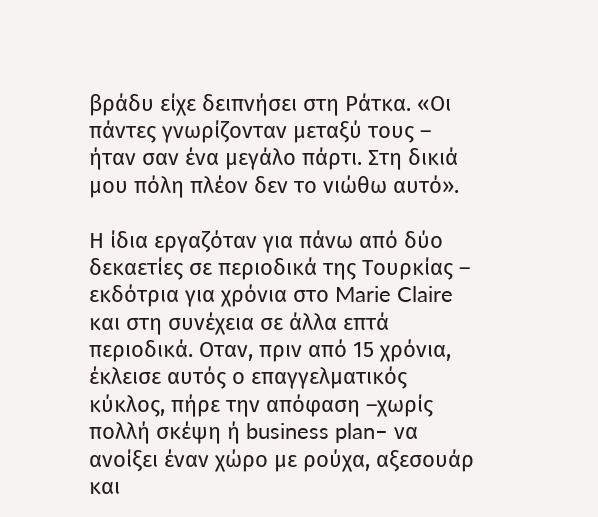βράδυ είχε δειπνήσει στη Ράτκα. «Οι πάντες γνωρίζονταν μεταξύ τους – ήταν σαν ένα μεγάλο πάρτι. Στη δικιά μου πόλη πλέον δεν το νιώθω αυτό».

Η ίδια εργαζόταν για πάνω από δύο δεκαετίες σε περιοδικά της Τουρκίας – εκδότρια για χρόνια στο Marie Claire και στη συνέχεια σε άλλα επτά περιοδικά. Oταν, πριν από 15 χρόνια, έκλεισε αυτός ο επαγγελματικός κύκλος, πήρε την απόφαση –χωρίς πολλή σκέψη ή business plan– να ανοίξει έναν χώρο με ρούχα, αξεσουάρ και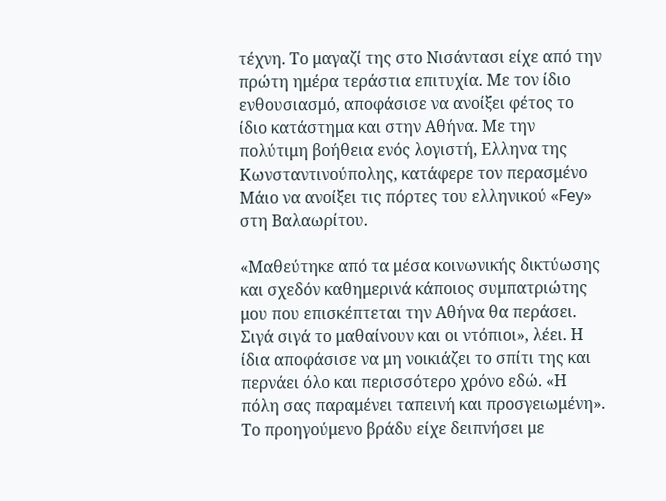τέχνη. Το μαγαζί της στο Νισάντασι είχε από την πρώτη ημέρα τεράστια επιτυχία. Με τον ίδιο ενθουσιασμό, αποφάσισε να ανοίξει φέτος το ίδιο κατάστημα και στην Αθήνα. Με την πολύτιμη βοήθεια ενός λογιστή, Eλληνα της Κωνσταντινούπολης, κατάφερε τον περασμένο Μάιο να ανοίξει τις πόρτες του ελληνικού «Fey» στη Βαλαωρίτου.

«Μαθεύτηκε από τα μέσα κοινωνικής δικτύωσης και σχεδόν καθημερινά κάποιος συμπατριώτης μου που επισκέπτεται την Αθήνα θα περάσει. Σιγά σιγά το μαθαίνουν και οι ντόπιοι», λέει. Η ίδια αποφάσισε να μη νοικιάζει το σπίτι της και περνάει όλο και περισσότερο χρόνο εδώ. «Η πόλη σας παραμένει ταπεινή και προσγειωμένη». Το προηγούμενο βράδυ είχε δειπνήσει με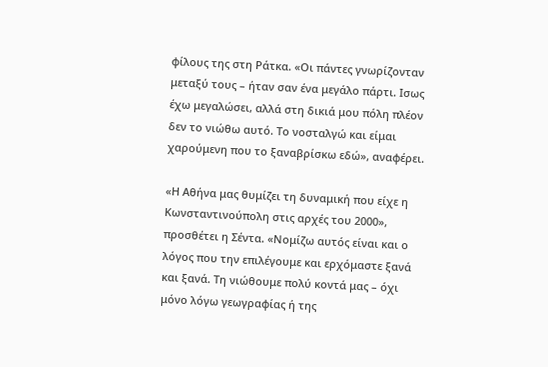φίλους της στη Ράτκα. «Οι πάντες γνωρίζονταν μεταξύ τους – ήταν σαν ένα μεγάλο πάρτι. Iσως έχω μεγαλώσει, αλλά στη δικιά μου πόλη πλέον δεν το νιώθω αυτό. Το νοσταλγώ και είμαι χαρούμενη που το ξαναβρίσκω εδώ», αναφέρει.

«Η Αθήνα μας θυμίζει τη δυναμική που είχε η Κωνσταντινούπολη στις αρχές του 2000», προσθέτει η Σέντα. «Νομίζω αυτός είναι και ο λόγος που την επιλέγουμε και ερχόμαστε ξανά και ξανά. Τη νιώθουμε πολύ κοντά μας – όχι μόνο λόγω γεωγραφίας ή της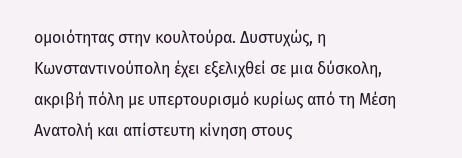ομοιότητας στην κουλτούρα. Δυστυχώς, η Κωνσταντινούπολη έχει εξελιχθεί σε μια δύσκολη, ακριβή πόλη με υπερτουρισμό κυρίως από τη Μέση Ανατολή και απίστευτη κίνηση στους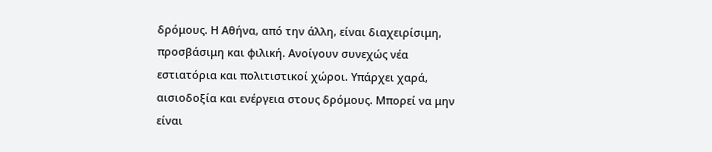δρόμους. Η Αθήνα, από την άλλη, είναι διαχειρίσιμη, προσβάσιμη και φιλική. Ανοίγουν συνεχώς νέα εστιατόρια και πολιτιστικοί χώροι. Υπάρχει χαρά, αισιοδοξία και ενέργεια στους δρόμους. Μπορεί να μην είναι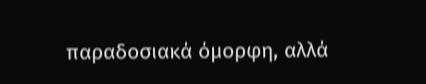παραδοσιακά όμορφη, αλλά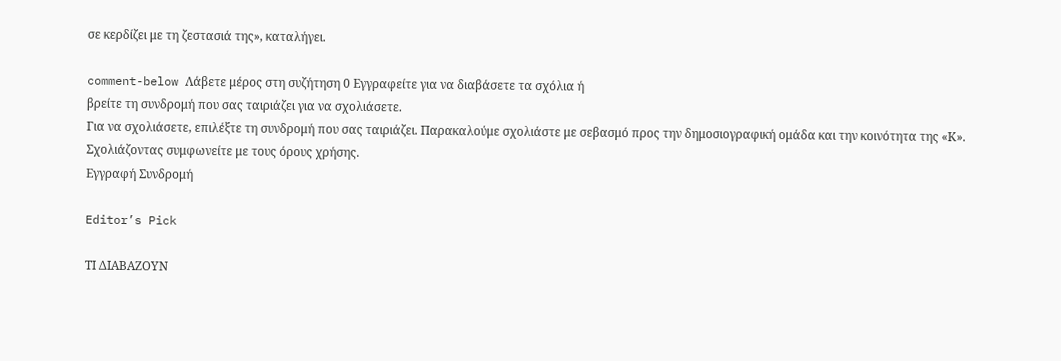σε κερδίζει με τη ζεστασιά της», καταλήγει.

comment-below Λάβετε μέρος στη συζήτηση 0 Εγγραφείτε για να διαβάσετε τα σχόλια ή
βρείτε τη συνδρομή που σας ταιριάζει για να σχολιάσετε.
Για να σχολιάσετε, επιλέξτε τη συνδρομή που σας ταιριάζει. Παρακαλούμε σχολιάστε με σεβασμό προς την δημοσιογραφική ομάδα και την κοινότητα της «Κ».
Σχολιάζοντας συμφωνείτε με τους όρους χρήσης.
Εγγραφή Συνδρομή

Editor’s Pick

ΤΙ ΔΙΑΒΑΖΟΥΝ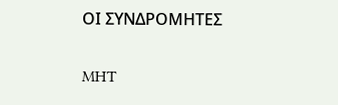ΟΙ ΣΥΝΔΡΟΜΗΤΕΣ

MHT